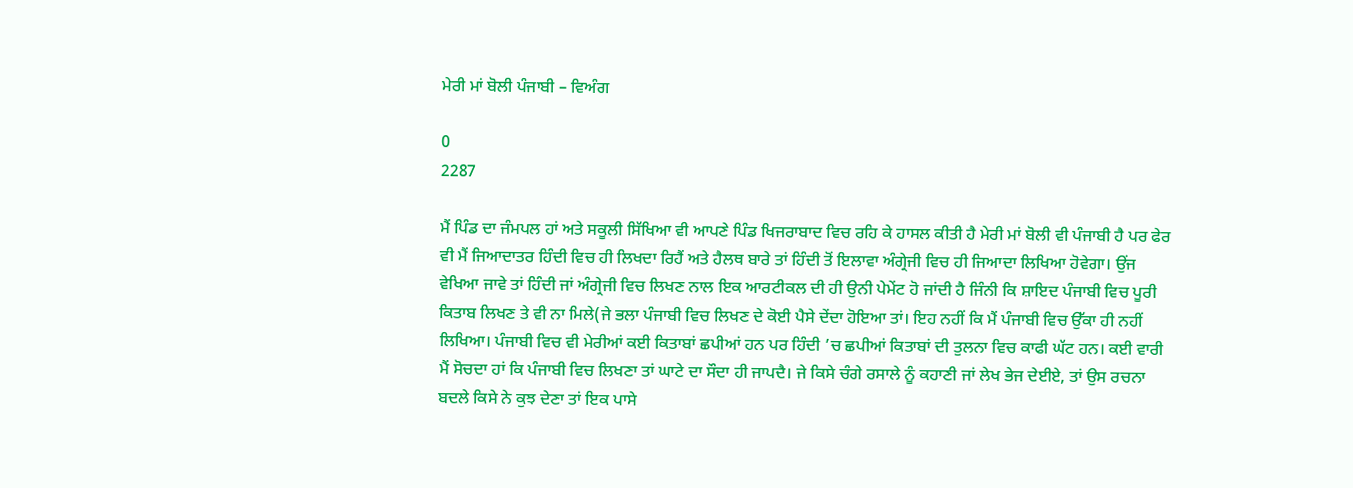ਮੇਰੀ ਮਾਂ ਬੋਲੀ ਪੰਜਾਬੀ – ਵਿਅੰਗ

0
2287

ਮੈਂ ਪਿੰਡ ਦਾ ਜੰਮਪਲ ਹਾਂ ਅਤੇ ਸਕੂਲੀ ਸਿੱਖਿਆ ਵੀ ਆਪਣੇ ਪਿੰਡ ਖਿਜਰਾਬਾਦ ਵਿਚ ਰਹਿ ਕੇ ਹਾਸਲ ਕੀਤੀ ਹੈ ਮੇਰੀ ਮਾਂ ਬੋਲੀ ਵੀ ਪੰਜਾਬੀ ਹੈ ਪਰ ਫੇਰ ਵੀ ਮੈਂ ਜਿਆਦਾਤਰ ਹਿੰਦੀ ਵਿਚ ਹੀ ਲਿਖਦਾ ਰਿਹੈਂ ਅਤੇ ਹੈਲਥ ਬਾਰੇ ਤਾਂ ਹਿੰਦੀ ਤੋਂ ਇਲਾਵਾ ਅੰਗ੍ਰੇਜੀ ਵਿਚ ਹੀ ਜਿਆਦਾ ਲਿਖਿਆ ਹੋਵੇਗਾ। ਉਂਜ ਵੇਖਿਆ ਜਾਵੇ ਤਾਂ ਹਿੰਦੀ ਜਾਂ ਅੰਗ੍ਰੇਜੀ ਵਿਚ ਲਿਖਣ ਨਾਲ ਇਕ ਆਰਟੀਕਲ ਦੀ ਹੀ ਉਨੀ ਪੇਮੇਂਟ ਹੋ ਜਾਂਦੀ ਹੈ ਜਿੰਨੀ ਕਿ ਸ਼ਾਇਦ ਪੰਜਾਬੀ ਵਿਚ ਪੂਰੀ ਕਿਤਾਬ ਲਿਖਣ ਤੇ ਵੀ ਨਾ ਮਿਲੇ(ਜੇ ਭਲਾ ਪੰਜਾਬੀ ਵਿਚ ਲਿਖਣ ਦੇ ਕੋਈ ਪੈਸੇ ਦੇਂਦਾ ਹੋਇਆ ਤਾਂ। ਇਹ ਨਹੀਂ ਕਿ ਮੈਂ ਪੰਜਾਬੀ ਵਿਚ ਉੱਕਾ ਹੀ ਨਹੀਂ ਲਿਖਿਆ। ਪੰਜਾਬੀ ਵਿਚ ਵੀ ਮੇਰੀਆਂ ਕਈ ਕਿਤਾਬਾਂ ਛਪੀਆਂ ਹਨ ਪਰ ਹਿੰਦੀ ’ਚ ਛਪੀਆਂ ਕਿਤਾਬਾਂ ਦੀ ਤੁਲਨਾ ਵਿਚ ਕਾਫੀ ਘੱਟ ਹਨ। ਕਈ ਵਾਰੀ ਮੈਂ ਸੋਚਦਾ ਹਾਂ ਕਿ ਪੰਜਾਬੀ ਵਿਚ ਲਿਖਣਾ ਤਾਂ ਘਾਟੇ ਦਾ ਸੌਦਾ ਹੀ ਜਾਪਦੈ। ਜੇ ਕਿਸੇ ਚੰਗੇ ਰਸਾਲੇ ਨੂੰ ਕਹਾਣੀ ਜਾਂ ਲੇਖ ਭੇਜ ਦੇਈਏ, ਤਾਂ ਉਸ ਰਚਨਾ ਬਦਲੇ ਕਿਸੇ ਨੇ ਕੁਝ ਦੇਣਾ ਤਾਂ ਇਕ ਪਾਸੇ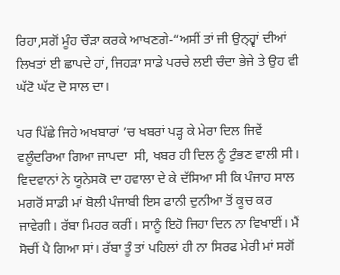ਰਿਹਾ,ਸਗੋਂ ਮੂੰਹ ਚੌੜਾ ਕਰਕੇ ਆਖਣਗੇ-“ਅਸੀਂ ਤਾਂ ਜੀ ਉਨ੍ਹ੍ਵਾਂ ਦੀਆਂ ਲਿਖਤਾਂ ਈ ਛਾਪਦੇ ਹਾਂ, ਜਿਹੜਾ ਸਾਡੇ ਪਰਚੇ ਲਈ ਚੰਦਾ ਭੇਜੇ ਤੇ ਉਹ ਵੀ ਘੱਟੋ ਘੱਟ ਦੋ ਸਾਲ ਦਾ।

ਪਰ ਪਿੱਛੇ ਜਿਹੇ ਅਖਬਾਰਾਂ ’ਚ ਖਬਰਾਂ ਪੜ੍ਹ ਕੇ ਮੇਰਾ ਦਿਲ ਜਿਵੇਂ ਵਲੂੰਦਰਿਆ ਗਿਆ ਜਾਪਦਾ  ਸੀ, ਖਬਰ ਹੀ ਦਿਲ ਨੂੰ ਟੁੰਭਣ ਵਾਲੀ ਸੀ। ਵਿਦਵਾਨਾਂ ਨੇ ਯੂਨੇਸਕੋ ਦਾ ਹਵਾਲਾ ਦੇ ਕੇ ਦੱਸਿਆ ਸੀ ਕਿ ਪੰਜਾਹ ਸਾਲ ਮਗਰੋਂ ਸਾਡੀ ਮਾਂ ਬੋਲੀ ਪੰਜਾਬੀ ਇਸ ਫਾਨੀ ਦੁਨੀਆ ਤੋਂ ਕੂਚ ਕਰ ਜਾਵੇਗੀ। ਰੱਬਾ ਮਿਹਰ ਕਰੀਂ। ਸਾਨੂੰ ਇਹੋ ਜਿਹਾ ਦਿਨ ਨਾ ਵਿਖਾਈਂ। ਮੈਂ ਸੋਚੀਂ ਪੈ ਗਿਆ ਸਾਂ। ਰੱਬਾ ਤੂੰ ਤਾਂ ਪਹਿਲਾਂ ਹੀ ਨਾ ਸਿਰਫ ਮੇਰੀ ਮਾਂ ਸਗੋਂ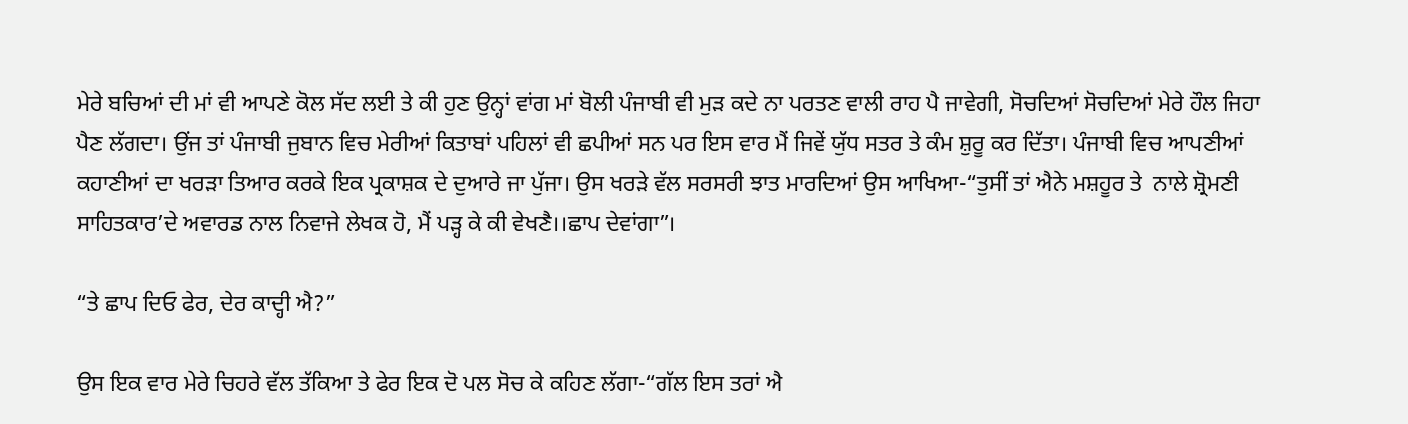ਮੇਰੇ ਬਚਿਆਂ ਦੀ ਮਾਂ ਵੀ ਆਪਣੇ ਕੋਲ ਸੱਦ ਲਈ ਤੇ ਕੀ ਹੁਣ ਉਨ੍ਹਾਂ ਵਾਂਗ ਮਾਂ ਬੋਲੀ ਪੰਜਾਬੀ ਵੀ ਮੁੜ ਕਦੇ ਨਾ ਪਰਤਣ ਵਾਲੀ ਰਾਹ ਪੈ ਜਾਵੇਗੀ, ਸੋਚਦਿਆਂ ਸੋਚਦਿਆਂ ਮੇਰੇ ਹੌਲ ਜਿਹਾ ਪੈਣ ਲੱਗਦਾ। ਉਂਜ ਤਾਂ ਪੰਜਾਬੀ ਜੁਬਾਨ ਵਿਚ ਮੇਰੀਆਂ ਕਿਤਾਬਾਂ ਪਹਿਲਾਂ ਵੀ ਛਪੀਆਂ ਸਨ ਪਰ ਇਸ ਵਾਰ ਮੈਂ ਜਿਵੇਂ ਯੁੱਧ ਸਤਰ ਤੇ ਕੰਮ ਸ਼ੁਰੂ ਕਰ ਦਿੱਤਾ। ਪੰਜਾਬੀ ਵਿਚ ਆਪਣੀਆਂ ਕਹਾਣੀਆਂ ਦਾ ਖਰੜਾ ਤਿਆਰ ਕਰਕੇ ਇਕ ਪ੍ਰਕਾਸ਼ਕ ਦੇ ਦੁਆਰੇ ਜਾ ਪੁੱਜਾ। ਉਸ ਖਰੜੇ ਵੱਲ ਸਰਸਰੀ ਝਾਤ ਮਾਰਦਿਆਂ ਉਸ ਆਖਿਆ-“ਤੁਸੀਂ ਤਾਂ ਐਨੇ ਮਸ਼ਹੂਰ ਤੇ  ਨਾਲੇ ਸ਼੍ਰੋਮਣੀ ਸਾਹਿਤਕਾਰ’ਦੇ ਅਵਾਰਡ ਨਾਲ ਨਿਵਾਜੇ ਲੇਖਕ ਹੋ, ਮੈਂ ਪੜ੍ਹ ਕੇ ਕੀ ਵੇਖਣੈ।।ਛਾਪ ਦੇਵਾਂਗਾ”।

“ਤੇ ਛਾਪ ਦਿਓ ਫੇਰ, ਦੇਰ ਕਾਦ੍ਹੀ ਐ?”

ਉਸ ਇਕ ਵਾਰ ਮੇਰੇ ਚਿਹਰੇ ਵੱਲ ਤੱਕਿਆ ਤੇ ਫੇਰ ਇਕ ਦੋ ਪਲ ਸੋਚ ਕੇ ਕਹਿਣ ਲੱਗਾ-“ਗੱਲ ਇਸ ਤਰਾਂ ਐ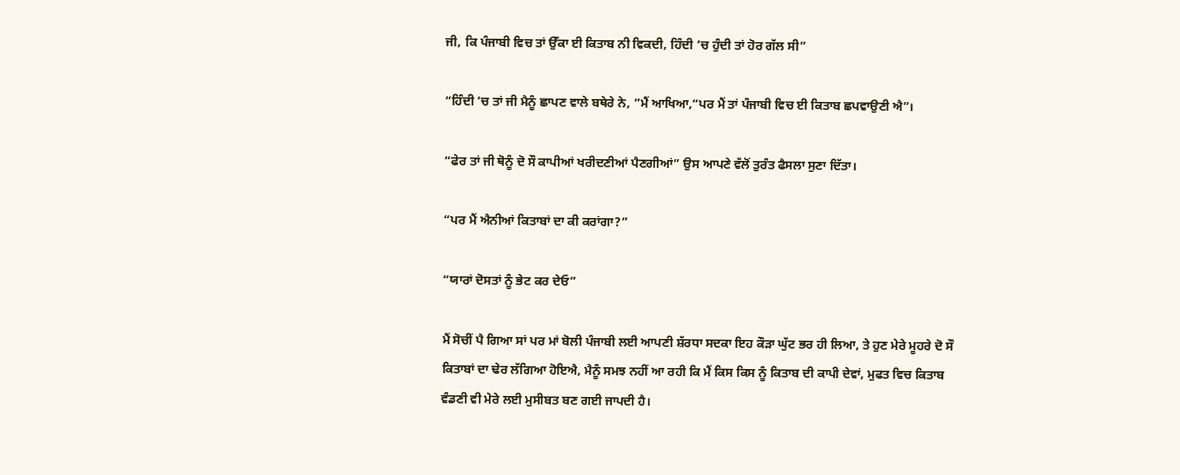ਜੀ, ਕਿ ਪੰਜਾਬੀ ਵਿਚ ਤਾਂ ਉੱਕਾ ਈ ਕਿਤਾਬ ਨੀ ਵਿਕਦੀ, ਹਿੰਦੀ ’ਚ ਹੁੰਦੀ ਤਾਂ ਹੋਰ ਗੱਲ ਸੀ”

“ਹਿੰਦੀ ’ਚ ਤਾਂ ਜੀ ਮੈਨੂੰ ਛਾਪਣ ਵਾਲੇ ਬਥੇਰੇ ਨੇ, ”ਮੈਂ ਆਖਿਆ,“ਪਰ ਮੈਂ ਤਾਂ ਪੰਜਾਬੀ ਵਿਚ ਈ ਕਿਤਾਬ ਛਪਵਾਉਣੀ ਐ”।

“ਫੇਰ ਤਾਂ ਜੀ ਥੋਨੂੰ ਦੋ ਸੌ ਕਾਪੀਆਂ ਖਰੀਦਣੀਆਂ ਪੈਣਗੀਆਂ” ਉਸ ਆਪਣੇ ਵੱਲੋਂ ਤੁਰੰਤ ਫੈਸਲਾ ਸੁਣਾ ਦਿੱਤਾ।

“ਪਰ ਮੈਂ ਐਨੀਆਂ ਕਿਤਾਬਾਂ ਦਾ ਕੀ ਕਰਾਂਗਾ?”

“ਯਾਰਾਂ ਦੋਸਤਾਂ ਨੂੰ ਭੇਟ ਕਰ ਦੇਓ”

ਮੈਂ ਸੋਚੀਂ ਪੈ ਗਿਆ ਸਾਂ ਪਰ ਮਾਂ ਬੋਲੀ ਪੰਜਾਬੀ ਲਈ ਆਪਣੀ ਸ਼ੱਰਧਾ ਸਦਕਾ ਇਹ ਕੌੜਾ ਘੁੱਟ ਭਰ ਹੀ ਲਿਆ, ਤੇ ਹੁਣ ਮੇਰੇ ਮੂਹਰੇ ਦੋ ਸੌ ਕਿਤਾਬਾਂ ਦਾ ਢੇਰ ਲੱਗਿਆ ਹੋਇਐ, ਮੈਨੂੰ ਸਮਝ ਨਹੀਂ ਆ ਰਹੀ ਕਿ ਮੈਂ ਕਿਸ ਕਿਸ ਨੂੰ ਕਿਤਾਬ ਦੀ ਕਾਪੀ ਦੇਵਾਂ, ਮੁਫਤ ਵਿਚ ਕਿਤਾਬ ਵੰਡਣੀ ਵੀ ਮੇਰੇ ਲਈ ਮੁਸੀਬਤ ਬਣ ਗਈ ਜਾਪਦੀ ਹੈ।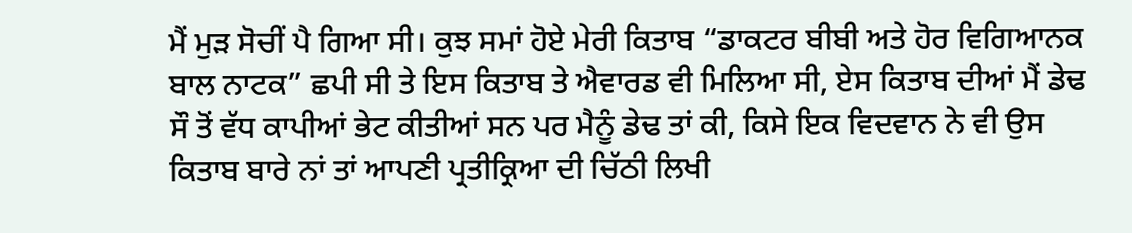ਮੈਂ ਮੁੜ ਸੋਚੀਂ ਪੈ ਗਿਆ ਸੀ। ਕੁਝ ਸਮਾਂ ਹੋਏ ਮੇਰੀ ਕਿਤਾਬ “ਡਾਕਟਰ ਬੀਬੀ ਅਤੇ ਹੋਰ ਵਿਗਿਆਨਕ ਬਾਲ ਨਾਟਕ” ਛਪੀ ਸੀ ਤੇ ਇਸ ਕਿਤਾਬ ਤੇ ਐਵਾਰਡ ਵੀ ਮਿਲਿਆ ਸੀ, ਏਸ ਕਿਤਾਬ ਦੀਆਂ ਮੈਂ ਡੇਢ ਸੌ ਤੋਂ ਵੱਧ ਕਾਪੀਆਂ ਭੇਟ ਕੀਤੀਆਂ ਸਨ ਪਰ ਮੈਨੂੰ ਡੇਢ ਤਾਂ ਕੀ, ਕਿਸੇ ਇਕ ਵਿਦਵਾਨ ਨੇ ਵੀ ਉਸ ਕਿਤਾਬ ਬਾਰੇ ਨਾਂ ਤਾਂ ਆਪਣੀ ਪ੍ਰਤੀਕ੍ਰਿਆ ਦੀ ਚਿੱਠੀ ਲਿਖੀ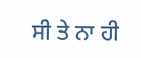ਸੀ ਤੇ ਨਾ ਹੀ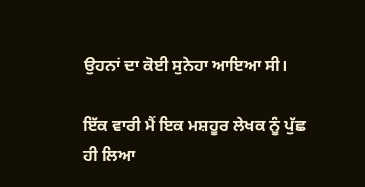ਉਹਨਾਂ ਦਾ ਕੋਈ ਸੁਨੇਹਾ ਆਇਆ ਸੀ।

ਇੱਕ ਵਾਰੀ ਮੈਂ ਇਕ ਮਸ਼ਹੂਰ ਲੇਖਕ ਨੂੰ ਪੁੱਛ ਹੀ ਲਿਆ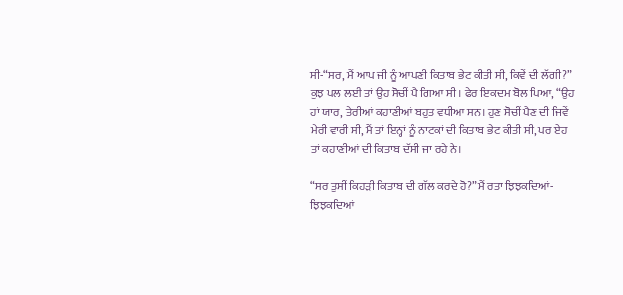ਸੀ-“ਸਰ, ਮੈਂ ਆਪ ਜੀ ਨੂੰ ਆਪਣੀ ਕਿਤਾਬ ਭੇਟ ਕੀਤੀ ਸੀ, ਕਿਵੇਂ ਦੀ ਲੱਗੀ?” ਕੁਝ ਪਲ ਲਈ ਤਾਂ ਉਹ ਸੋਚੀਂ ਪੈ ਗਿਆ ਸੀ। ਫੇਰ ਇਕਦਮ ਬੋਲ ਪਿਆ, “ਉਹ ਹਾਂ ਯਾਰ, ਤੇਰੀਆਂ ਕਹਾਣੀਆਂ ਬਹੁਤ ਵਧੀਆ ਸਨ। ਹੁਣ ਸੋਚੀਂ ਪੈਣ ਦੀ ਜਿਵੇਂ ਮੇਰੀ ਵਾਰੀ ਸੀ, ਮੈਂ ਤਾਂ ਇਨ੍ਹਾਂ ਨੂੰ ਨਾਟਕਾਂ ਦੀ ਕਿਤਾਬ ਭੇਟ ਕੀਤੀ ਸੀ, ਪਰ ਏਹ ਤਾਂ ਕਹਾਣੀਆਂ ਦੀ ਕਿਤਾਬ ਦੱਸੀ ਜਾ ਰਹੇ ਨੇ।

“ਸਰ ਤੁਸੀਂ ਕਿਹੜੀ ਕਿਤਾਬ ਦੀ ਗੱਲ ਕਰਦੇ ਹੋ?”ਮੈਂ ਰਤਾ ਝਿਝਕਦਿਆਂ-ਝਿਝਕਦਿਆਂ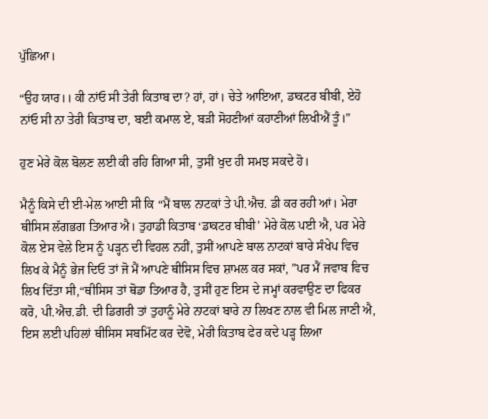ਪੁੱਛਿਆ।

“ਉਹ ਯਾਰ।। ਕੀ ਨਾਂਓ ਸੀ ਤੇਰੀ ਕਿਤਾਬ ਦਾ? ਹਾਂ, ਹਾਂ। ਚੇਤੇ ਆਇਆ, ਡਾਕਟਰ ਬੀਬੀ, ਏਹੋ ਨਾਂਓ ਸੀ ਨਾ ਤੇਰੀ ਕਿਤਾਬ ਦਾ, ਬਈ ਕਮਾਲ ਏ, ਬੜੀ ਸੋਹਣੀਆਂ ਕਹਾਣੀਆਂ ਲਿਖੀਐਂ ਤੂੰ।”

ਹੁਣ ਮੇਰੇ ਕੋਲ ਬੋਲਣ ਲਈ ਕੀ ਰਹਿ ਗਿਆ ਸੀ, ਤੁਸੀਂ ਖੁਦ ਹੀ ਸਮਝ ਸਕਦੇ ਹੋ।

ਮੈਨੂੰ ਕਿਸੇ ਦੀ ਈ-ਮੇਲ ਆਈ ਸੀ ਕਿ “ਮੈਂ ਬਾਲ ਨਾਟਕਾਂ ਤੇ ਪੀ.ਐਚ. ਡੀ ਕਰ ਰਹੀ ਆਂ। ਮੇਰਾ ਥੀਸਿਸ ਲੱਗਭਗ ਤਿਆਰ ਐ। ਤੁਹਾਡੀ ਕਿਤਾਬ ‘ਡਾਕਟਰ ਬੀਬੀ’ ਮੇਰੇ ਕੋਲ ਪਈ ਐ, ਪਰ ਮੇਰੇ ਕੋਲ ਏਸ ਵੇਲੇ ਇਸ ਨੂੰ ਪੜ੍ਹਨ ਦੀ ਵਿਹਲ ਨਹੀਂ, ਤੁਸੀਂ ਆਪਣੇ ਬਾਲ ਨਾਟਕਾਂ ਬਾਰੇ ਸੰਖੇਪ ਵਿਚ ਲਿਖ ਕੇ ਮੈਨੂੰ ਭੇਜ ਦਿਓ ਤਾਂ ਜੋ ਮੈਂ ਆਪਣੇ ਥੀਸਿਸ ਵਿਚ ਸ਼ਾਮਲ ਕਰ ਸਕਾਂ, ”ਪਰ ਮੈਂ ਜਵਾਬ ਵਿਚ ਲਿਖ ਦਿੱਤਾ ਸੀ,“ਥੀਸਿਸ ਤਾਂ ਥੋਡਾ ਤਿਆਰ ਹੈ, ਤੁਸੀਂ ਹੁਣ ਇਸ ਦੇ ਜਮ੍ਹਾਂ ਕਰਵਾਉਣ ਦਾ ਫਿਕਰ ਕਰੋ, ਪੀ.ਐਚ.ਡੀ. ਦੀ ਡਿਗਰੀ ਤਾਂ ਤੁਹਾਨੂੰ ਮੇਰੇ ਨਾਟਕਾਂ ਬਾਰੇ ਨਾ ਲਿਖਣ ਨਾਲ ਵੀ ਮਿਲ ਜਾਣੀ ਐ, ਇਸ ਲਈ ਪਹਿਲਾਂ ਥੀਸਿਸ ਸਬਮਿੱਟ ਕਰ ਦੇਵੋ, ਮੇਰੀ ਕਿਤਾਬ ਫੇਰ ਕਦੇ ਪੜ੍ਹ ਲਿਆ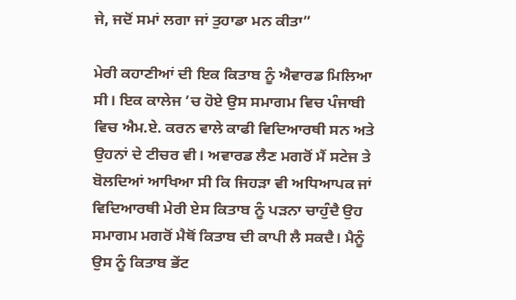ਜੇ, ਜਦੋਂ ਸਮਾਂ ਲਗਾ ਜਾਂ ਤੁਹਾਡਾ ਮਨ ਕੀਤਾ”

ਮੇਰੀ ਕਹਾਣੀਆਂ ਦੀ ਇਕ ਕਿਤਾਬ ਨੂੰ ਐਵਾਰਡ ਮਿਲਿਆ ਸੀ। ਇਕ ਕਾਲੇਜ ’ਚ ਹੋਏ ਉਸ ਸਮਾਗਮ ਵਿਚ ਪੰਜਾਬੀ ਵਿਚ ਐਮ.ਏ. ਕਰਨ ਵਾਲੇ ਕਾਫੀ ਵਿਦਿਆਰਥੀ ਸਨ ਅਤੇ ਉਹਨਾਂ ਦੇ ਟੀਚਰ ਵੀ। ਅਵਾਰਡ ਲੈਣ ਮਗਰੋਂ ਮੈਂ ਸਟੇਜ ਤੇ ਬੋਲਦਿਆਂ ਆਖਿਆ ਸੀ ਕਿ ਜਿਹੜਾ ਵੀ ਅਧਿਆਪਕ ਜਾਂ ਵਿਦਿਆਰਥੀ ਮੇਰੀ ਏਸ ਕਿਤਾਬ ਨੂੰ ਪੜਨਾ ਚਾਹੁੰਦੈ ਉਹ ਸਮਾਗਮ ਮਗਰੋਂ ਮੈਥੋਂ ਕਿਤਾਬ ਦੀ ਕਾਪੀ ਲੈ ਸਕਦੈ। ਮੈਨੂੰ ਉਸ ਨੂੰ ਕਿਤਾਬ ਭੇਂਟ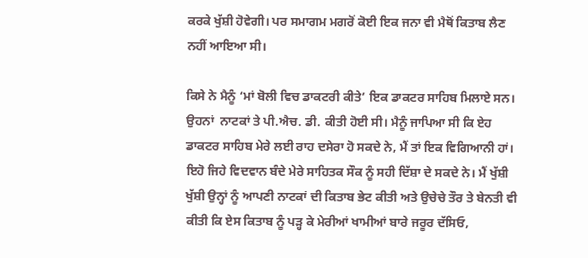ਕਰਕੇ ਖੁੱਸ਼ੀ ਹੋਵੇਗੀ। ਪਰ ਸਮਾਗਮ ਮਗਰੋਂ ਕੋਈ ਇਕ ਜਨਾ ਵੀ ਮੈਥੋਂ ਕਿਤਾਬ ਲੈਣ ਨਹੀਂ ਆਇਆ ਸੀ।

ਕਿਸੇ ਨੇ ਮੈਨੂੰ ‘ਮਾਂ ਬੋਲੀ ਵਿਚ ਡਾਕਟਰੀ ਕੀਤੇ’ ਇਕ ਡਾਕਟਰ ਸਾਹਿਬ ਮਿਲਾਏ ਸਨ। ਉਹਨਾਂ  ਨਾਟਕਾਂ ਤੇ ਪੀ.ਐਚ. ਡੀ. ਕੀਤੀ ਹੋਈ ਸੀ। ਮੈਨੂੰ ਜਾਪਿਆ ਸੀ ਕਿ ਏਹ ਡਾਕਟਰ ਸਾਹਿਬ ਮੇਰੇ ਲਈ ਰਾਹ ਦਸੇਰਾ ਹੋ ਸਕਦੇ ਨੇ, ਮੈਂ ਤਾਂ ਇਕ ਵਿਗਿਆਨੀ ਹਾਂ। ਇਹੋ ਜਿਹੇ ਵਿਦਵਾਨ ਬੰਦੇ ਮੇਰੇ ਸਾਹਿਤਕ ਸੌਕ ਨੂੰ ਸਹੀ ਦਿੱਸ਼ਾ ਦੇ ਸਕਦੇ ਨੇ। ਮੈਂ ਖੁੱਸ਼ੀ ਖੁੱਸ਼ੀ ਉਨ੍ਹਾਂ ਨੂੰ ਆਪਣੀ ਨਾਟਕਾਂ ਦੀ ਕਿਤਾਬ ਭੇਟ ਕੀਤੀ ਅਤੇ ਉਚੇਚੇ ਤੌਰ ਤੇ ਬੇਨਤੀ ਵੀ ਕੀਤੀ ਕਿ ਏਸ ਕਿਤਾਬ ਨੂੰ ਪੜ੍ਹ ਕੇ ਮੇਰੀਆਂ ਖਾਮੀਆਂ ਬਾਰੇ ਜਰੂਰ ਦੱਸਿਓ,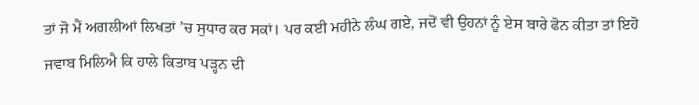ਤਾਂ ਜੋ ਮੈਂ ਅਗਲੀਆਂ ਲਿਖਤਾਂ ’ਚ ਸੁਧਾਰ ਕਰ ਸਕਾਂ। ਪਰ ਕਈ ਮਹੀਨੇ ਲੰਘ ਗਏ, ਜਦੋਂ ਵੀ ਉਹਨਾਂ ਨੂੰ ਏਸ ਬਾਰੇ ਫੋਨ ਕੀਤਾ ਤਾਂ ਇਹੋ ਜਵਾਬ ਮਿਲਿਐ ਕਿ ਹਾਲੇ ਕਿਤਾਬ ਪੜ੍ਹਨ ਦੀ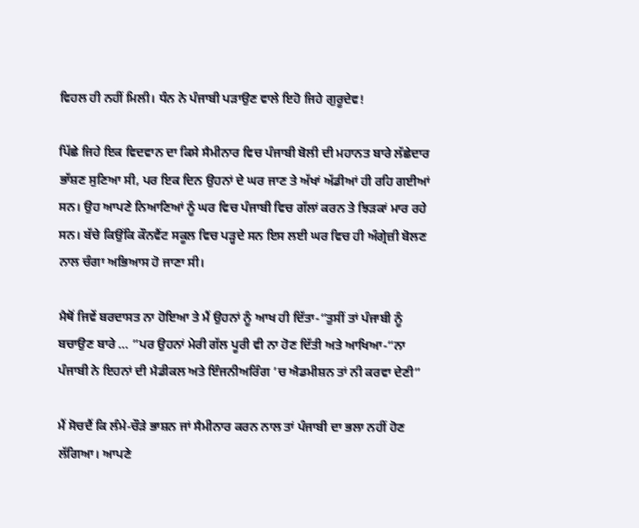ਵਿਹਲ ਹੀ ਨਹੀਂ ਮਿਲੀ। ਧੰਨ ਨੇ ਪੰਜਾਬੀ ਪੜਾਉਣ ਵਾਲੇ ਇਹੋ ਜਿਹੇ ਗੁਰੂਦੇਵ!

ਪਿੱਛੇ ਜਿਹੇ ਇਕ ਵਿਦਵਾਨ ਦਾ ਕਿਸੇ ਸੈਮੀਨਾਰ ਵਿਚ ਪੰਜਾਬੀ ਬੋਲੀ ਦੀ ਮਹਾਨਤ ਬਾਰੇ ਲੱਛੇਦਾਰ ਭਾੱਸ਼ਣ ਸੁਣਿਆ ਸੀ, ਪਰ ਇਕ ਦਿਨ ਉਹਨਾਂ ਦੇ ਘਰ ਜਾਣ ਤੇ ਅੱਖਾਂ ਅੱਡੀਆਂ ਹੀ ਰਹਿ ਗਈਆਂ ਸਨ। ਉਹ ਆਪਣੇ ਨਿਆਣਿਆਂ ਨੂੰ ਘਰ ਵਿਚ ਪੰਜਾਬੀ ਵਿਚ ਗੱਲਾਂ ਕਰਨ ਤੇ ਝਿੜਕਾਂ ਮਾਰ ਰਹੇ ਸਨ। ਬੱਚੇ ਕਿਉਂਕਿ ਕੌਨਵੈਂਟ ਸਕੂਲ ਵਿਚ ਪੜ੍ਹਦੇ ਸਨ ਇਸ ਲਈ ਘਰ ਵਿਚ ਹੀ ਅੰਗ੍ਰੇਜ਼ੀ ਬੋਲਣ ਨਾਲ ਚੰਗਾ ਅਭਿਆਸ ਹੋ ਜਾਣਾ ਸੀ।

ਮੈਥੋਂ ਜਿਵੇਂ ਬਰਦਾਸਤ ਨਾ ਹੋਇਆ ਤੇ ਮੈਂ ਉਹਨਾਂ ਨੂੰ ਆਖ ਹੀ ਦਿੱਤਾ-“ਤੁਸੀਂ ਤਾਂ ਪੰਜਾਬੀ ਨੂੰ ਬਚਾਉਣ ਬਾਰੇ … ”ਪਰ ਉਹਨਾਂ ਮੇਰੀ ਗੱਲ ਪੂਰੀ ਵੀ ਨਾ ਹੋਣ ਦਿੱਤੀ ਅਤੇ ਆਖਿਆ-“ਨਾ ਪੰਜਾਬੀ ਨੇ ਇਹਨਾਂ ਦੀ ਮੈਡੀਕਲ ਅਤੇ ਇੰਜਨੀਅਰਿੰਗ ’ਚ ਐਡਮੀਸ਼ਨ ਤਾਂ ਨੀ ਕਰਵਾ ਦੇਣੀ”

ਮੈਂ ਸੋਚਦੈਂ ਕਿ ਲੰਮੇ-ਚੌੜੇ ਭਾਸ਼ਨ ਜਾਂ ਸੈਮੀਨਾਰ ਕਰਨ ਨਾਲ ਤਾਂ ਪੰਜਾਬੀ ਦਾ ਭਲਾ ਨਹੀਂ ਹੋਣ ਲੱਗਿਆ। ਆਪਣੇ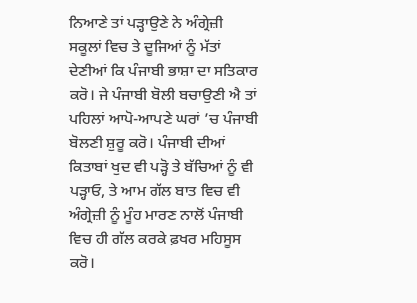ਨਿਆਣੇ ਤਾਂ ਪੜ੍ਹਾਉਣੇ ਨੇ ਅੰਗ੍ਰੇਜ਼ੀ ਸਕੂਲਾਂ ਵਿਚ ਤੇ ਦੂਜਿਆਂ ਨੂੰ ਮੱਤਾਂ ਦੇਣੀਆਂ ਕਿ ਪੰਜਾਬੀ ਭਾਸ਼ਾ ਦਾ ਸਤਿਕਾਰ ਕਰੋ। ਜੇ ਪੰਜਾਬੀ ਬੋਲੀ ਬਚਾਉਣੀ ਐ ਤਾਂ ਪਹਿਲਾਂ ਆਪੋ-ਆਪਣੇ ਘਰਾਂ ’ਚ ਪੰਜਾਬੀ ਬੋਲਣੀ ਸ਼ੁਰੂ ਕਰੋ। ਪੰਜਾਬੀ ਦੀਆਂ ਕਿਤਾਬਾਂ ਖੁਦ ਵੀ ਪੜ੍ਹੋ ਤੇ ਬੱਚਿਆਂ ਨੂੰ ਵੀ ਪੜ੍ਹਾਓ, ਤੇ ਆਮ ਗੱਲ ਬਾਤ ਵਿਚ ਵੀ ਅੰਗ੍ਰੇਜ਼ੀ ਨੂੰ ਮੂੰਹ ਮਾਰਣ ਨਾਲੋਂ ਪੰਜਾਬੀ ਵਿਚ ਹੀ ਗੱਲ ਕਰਕੇ ਫ਼ਖਰ ਮਹਿਸੂਸ ਕਰੋ।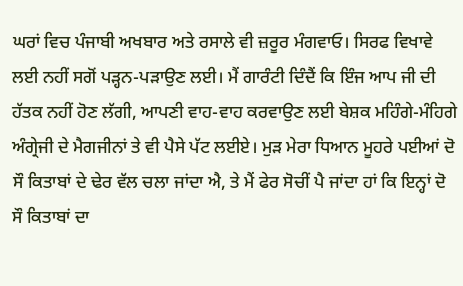ਘਰਾਂ ਵਿਚ ਪੰਜਾਬੀ ਅਖਬਾਰ ਅਤੇ ਰਸਾਲੇ ਵੀ ਜ਼ਰੂਰ ਮੰਗਵਾਓ। ਸਿਰਫ ਵਿਖਾਵੇ ਲਈ ਨਹੀਂ ਸਗੋਂ ਪੜ੍ਹਨ-ਪੜਾਉਣ ਲਈ। ਮੈਂ ਗਾਰੰਟੀ ਦਿੰਦੈਂ ਕਿ ਇੰਜ ਆਪ ਜੀ ਦੀ ਹੱਤਕ ਨਹੀਂ ਹੋਣ ਲੱਗੀ, ਆਪਣੀ ਵਾਹ-ਵਾਹ ਕਰਵਾਉਣ ਲਈ ਬੇਸ਼ਕ ਮਹਿੰਗੇ-ਮੰਹਿਗੇ ਅੰਗ੍ਰੇਜੀ ਦੇ ਮੈਗਜੀਨਾਂ ਤੇ ਵੀ ਪੈਸੇ ਪੱਟ ਲਈਏ। ਮੁੜ ਮੇਰਾ ਧਿਆਨ ਮੂਹਰੇ ਪਈਆਂ ਦੋ ਸੌ ਕਿਤਾਬਾਂ ਦੇ ਢੇਰ ਵੱਲ ਚਲਾ ਜਾਂਦਾ ਐ, ਤੇ ਮੈਂ ਫੇਰ ਸੋਚੀਂ ਪੈ ਜਾਂਦਾ ਹਾਂ ਕਿ ਇਨ੍ਹਾਂ ਦੋ ਸੌ ਕਿਤਾਬਾਂ ਦਾ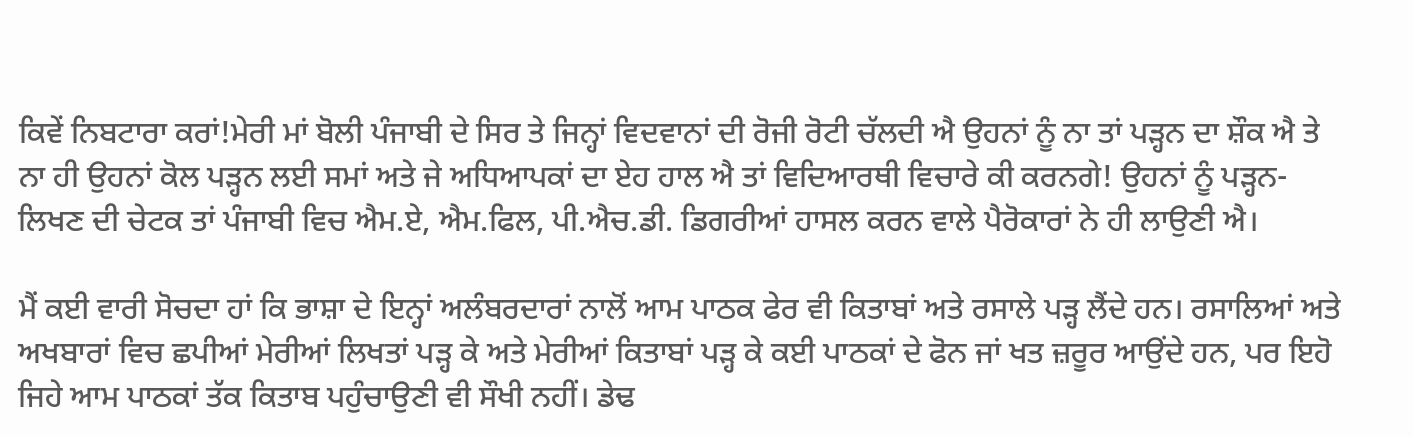ਕਿਵੇਂ ਨਿਬਟਾਰਾ ਕਰਾਂ!ਮੇਰੀ ਮਾਂ ਬੋਲੀ ਪੰਜਾਬੀ ਦੇ ਸਿਰ ਤੇ ਜਿਨ੍ਹਾਂ ਵਿਦਵਾਨਾਂ ਦੀ ਰੋਜੀ ਰੋਟੀ ਚੱਲਦੀ ਐ ਉਹਨਾਂ ਨੂੰ ਨਾ ਤਾਂ ਪੜ੍ਹਨ ਦਾ ਸ਼ੌਕ ਐ ਤੇ ਨਾ ਹੀ ਉਹਨਾਂ ਕੋਲ ਪੜ੍ਹਨ ਲਈ ਸਮਾਂ ਅਤੇ ਜੇ ਅਧਿਆਪਕਾਂ ਦਾ ਏਹ ਹਾਲ ਐ ਤਾਂ ਵਿਦਿਆਰਥੀ ਵਿਚਾਰੇ ਕੀ ਕਰਨਗੇ! ਉਹਨਾਂ ਨੂੰ ਪੜ੍ਹਨ-ਲਿਖਣ ਦੀ ਚੇਟਕ ਤਾਂ ਪੰਜਾਬੀ ਵਿਚ ਐਮ.ਏ, ਐਮ.ਫਿਲ, ਪੀ.ਐਚ.ਡੀ. ਡਿਗਰੀਆਂ ਹਾਸਲ ਕਰਨ ਵਾਲੇ ਪੈਰੋਕਾਰਾਂ ਨੇ ਹੀ ਲਾਉਣੀ ਐ।

ਮੈਂ ਕਈ ਵਾਰੀ ਸੋਚਦਾ ਹਾਂ ਕਿ ਭਾਸ਼ਾ ਦੇ ਇਨ੍ਹਾਂ ਅਲੰਬਰਦਾਰਾਂ ਨਾਲੋਂ ਆਮ ਪਾਠਕ ਫੇਰ ਵੀ ਕਿਤਾਬਾਂ ਅਤੇ ਰਸਾਲੇ ਪੜ੍ਹ ਲੈਂਦੇ ਹਨ। ਰਸਾਲਿਆਂ ਅਤੇ ਅਖਬਾਰਾਂ ਵਿਚ ਛਪੀਆਂ ਮੇਰੀਆਂ ਲਿਖਤਾਂ ਪੜ੍ਹ ਕੇ ਅਤੇ ਮੇਰੀਆਂ ਕਿਤਾਬਾਂ ਪੜ੍ਹ ਕੇ ਕਈ ਪਾਠਕਾਂ ਦੇ ਫੋਨ ਜਾਂ ਖਤ ਜ਼ਰੂਰ ਆਉਂਦੇ ਹਨ, ਪਰ ਇਹੋ ਜਿਹੇ ਆਮ ਪਾਠਕਾਂ ਤੱਕ ਕਿਤਾਬ ਪਹੁੰਚਾਉਣੀ ਵੀ ਸੌਖੀ ਨਹੀਂ। ਡੇਢ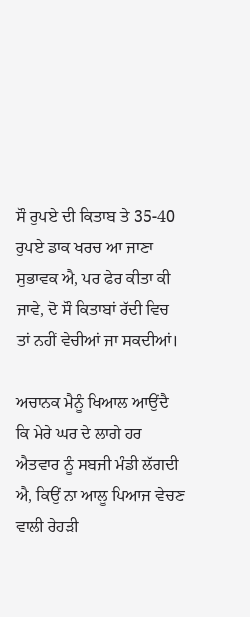ਸੌ ਰੁਪਏ ਦੀ ਕਿਤਾਬ ਤੇ 35-40 ਰੁਪਏ ਡਾਕ ਖਰਚ ਆ ਜਾਣਾ ਸੁਭਾਵਕ ਐ, ਪਰ ਫੇਰ ਕੀਤਾ ਕੀ ਜਾਵੇ, ਦੋ ਸੌ ਕਿਤਾਬਾਂ ਰੱਦੀ ਵਿਚ ਤਾਂ ਨਹੀਂ ਵੇਚੀਆਂ ਜਾ ਸਕਦੀਆਂ।

ਅਚਾਨਕ ਮੈਨੂੰ ਖਿਆਲ ਆਉਂਦੈ ਕਿ ਮੇਰੇ ਘਰ ਦੇ ਲਾਗੇ ਹਰ ਐਤਵਾਰ ਨੂੰ ਸਬਜੀ ਮੰਡੀ ਲੱਗਦੀ ਐ, ਕਿਉਂ ਨਾ ਆਲੂ ਪਿਆਜ ਵੇਚਣ ਵਾਲੀ ਰੇਹੜੀ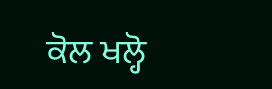ਕੋਲ ਖਲ੍ਹੋ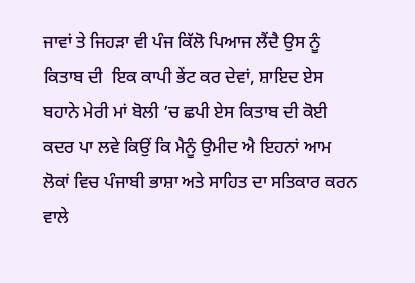ਜਾਵਾਂ ਤੇ ਜਿਹੜਾ ਵੀ ਪੰਜ ਕਿੱਲੋ ਪਿਆਜ ਲੈਂਦੈ ਉਸ ਨੂੰ ਕਿਤਾਬ ਦੀ  ਇਕ ਕਾਪੀ ਭੇਂਟ ਕਰ ਦੇਵਾਂ, ਸ਼ਾਇਦ ਏਸ ਬਹਾਨੇ ਮੇਰੀ ਮਾਂ ਬੋਲੀ ’ਚ ਛਪੀ ਏਸ ਕਿਤਾਬ ਦੀ ਕੋਈ ਕਦਰ ਪਾ ਲਵੇ ਕਿਉਂ ਕਿ ਮੈਨੂੰ ਉਮੀਦ ਐ ਇਹਨਾਂ ਆਮ ਲੋਕਾਂ ਵਿਚ ਪੰਜਾਬੀ ਭਾਸ਼ਾ ਅਤੇ ਸਾਹਿਤ ਦਾ ਸਤਿਕਾਰ ਕਰਨ ਵਾਲੇ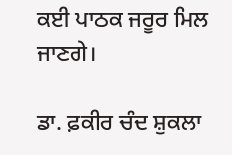ਕਈ ਪਾਠਕ ਜਰੂਰ ਮਿਲ ਜਾਣਗੇ।

ਡਾ. ਫ਼ਕੀਰ ਚੰਦ ਸ਼ੁਕਲਾ